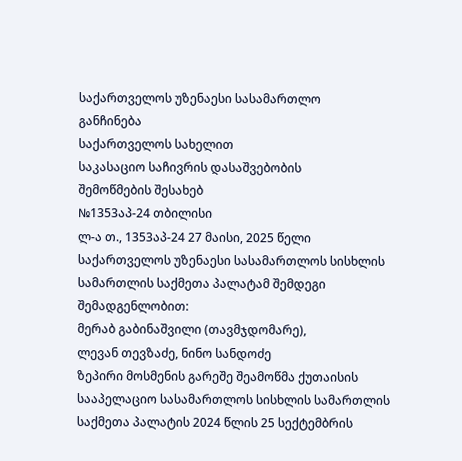საქართველოს უზენაესი სასამართლო
განჩინება
საქართველოს სახელით
საკასაციო საჩივრის დასაშვებობის
შემოწმების შესახებ
№1353აპ-24 თბილისი
ლ-ა თ., 1353აპ-24 27 მაისი, 2025 წელი
საქართველოს უზენაესი სასამართლოს სისხლის სამართლის საქმეთა პალატამ შემდეგი შემადგენლობით:
მერაბ გაბინაშვილი (თავმჯდომარე),
ლევან თევზაძე, ნინო სანდოძე
ზეპირი მოსმენის გარეშე შეამოწმა ქუთაისის სააპელაციო სასამართლოს სისხლის სამართლის საქმეთა პალატის 2024 წლის 25 სექტემბრის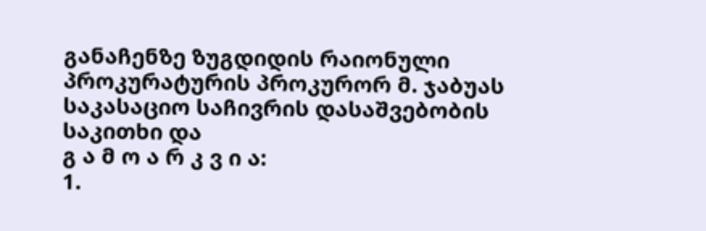განაჩენზე ზუგდიდის რაიონული პროკურატურის პროკურორ მ. ჯაბუას საკასაციო საჩივრის დასაშვებობის საკითხი და
გ ა მ ო ა რ კ ვ ი ა:
1.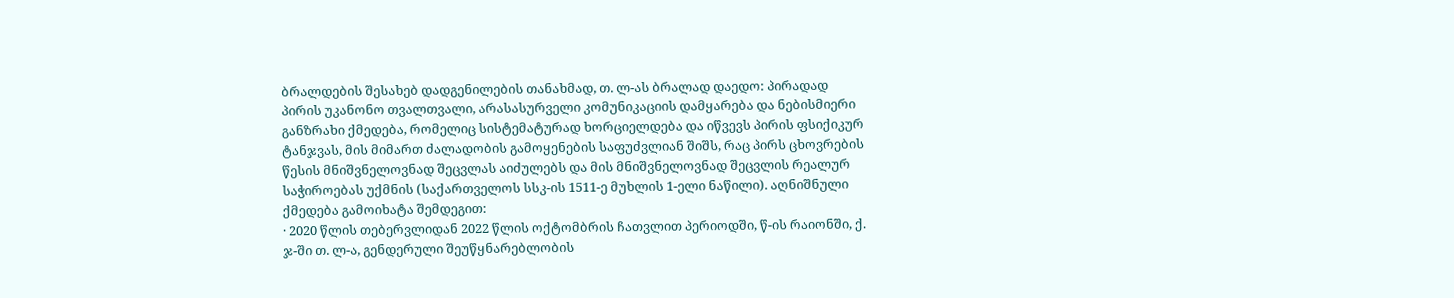ბრალდების შესახებ დადგენილების თანახმად, თ. ლ-ას ბრალად დაედო: პირადად პირის უკანონო თვალთვალი, არასასურველი კომუნიკაციის დამყარება და ნებისმიერი განზრახი ქმედება, რომელიც სისტემატურად ხორციელდება და იწვევს პირის ფსიქიკურ ტანჯვას, მის მიმართ ძალადობის გამოყენების საფუძვლიან შიშს, რაც პირს ცხოვრების წესის მნიშვნელოვნად შეცვლას აიძულებს და მის მნიშვნელოვნად შეცვლის რეალურ საჭიროებას უქმნის (საქართველოს სსკ-ის 1511-ე მუხლის 1-ელი ნაწილი). აღნიშნული ქმედება გამოიხატა შემდეგით:
· 2020 წლის თებერვლიდან 2022 წლის ოქტომბრის ჩათვლით პერიოდში, წ-ის რაიონში, ქ. ჯ-ში თ. ლ-ა, გენდერული შეუწყნარებლობის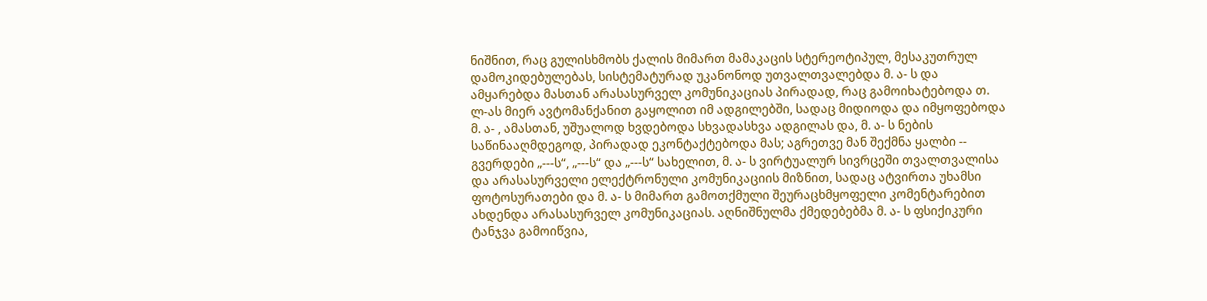ნიშნით, რაც გულისხმობს ქალის მიმართ მამაკაცის სტერეოტიპულ, მესაკუთრულ დამოკიდებულებას, სისტემატურად უკანონოდ უთვალთვალებდა მ. ა- ს და ამყარებდა მასთან არასასურველ კომუნიკაციას პირადად, რაც გამოიხატებოდა თ. ლ-ას მიერ ავტომანქანით გაყოლით იმ ადგილებში, სადაც მიდიოდა და იმყოფებოდა მ. ა- , ამასთან, უშუალოდ ხვდებოდა სხვადასხვა ადგილას და, მ. ა- ს ნების საწინააღმდეგოდ, პირადად ეკონტაქტებოდა მას; აგრეთვე მან შექმნა ყალბი -- გვერდები „---ს“, „---ს“ და „---ს“ სახელით, მ. ა- ს ვირტუალურ სივრცეში თვალთვალისა და არასასურველი ელექტრონული კომუნიკაციის მიზნით, სადაც ატვირთა უხამსი ფოტოსურათები და მ. ა- ს მიმართ გამოთქმული შეურაცხმყოფელი კომენტარებით ახდენდა არასასურველ კომუნიკაციას. აღნიშნულმა ქმედებებმა მ. ა- ს ფსიქიკური ტანჯვა გამოიწვია,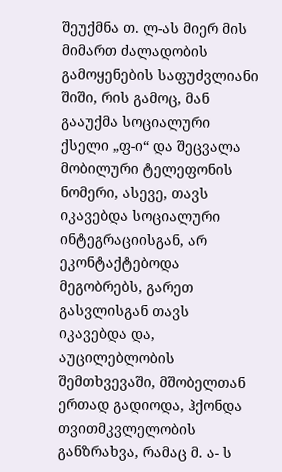შეუქმნა თ. ლ-ას მიერ მის მიმართ ძალადობის გამოყენების საფუძვლიანი შიში, რის გამოც, მან გააუქმა სოციალური ქსელი „ფ-ი“ და შეცვალა მობილური ტელეფონის ნომერი, ასევე, თავს იკავებდა სოციალური ინტეგრაციისგან, არ ეკონტაქტებოდა მეგობრებს, გარეთ გასვლისგან თავს იკავებდა და, აუცილებლობის შემთხვევაში, მშობელთან ერთად გადიოდა, ჰქონდა თვითმკვლელობის განზრახვა, რამაც მ. ა- ს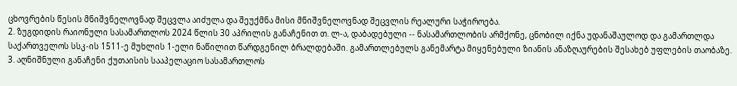ცხოვრების წესის მნიშვნელოვნად შეცვლა აიძულა და შეუქმნა მისი მნიშვნელოვნად შეცვლის რეალური საჭიროება.
2. ზუგდიდის რაიონული სასამართლოს 2024 წლის 30 აპრილის განაჩენით თ. ლ-ა, დაბადებული -- ნასამართლობის არმქონე, ცნობილ იქნა უდანაშაულოდ და გამართლდა საქართველოს სსკ-ის 1511-ე მუხლის 1-ელი ნაწილით წარდგენილ ბრალდებაში. გამართლებულს განემარტა მიყენებული ზიანის ანაზღაურების შესახებ უფლების თაობაზე.
3. აღნიშნული განაჩენი ქუთაისის სააპელაციო სასამართლოს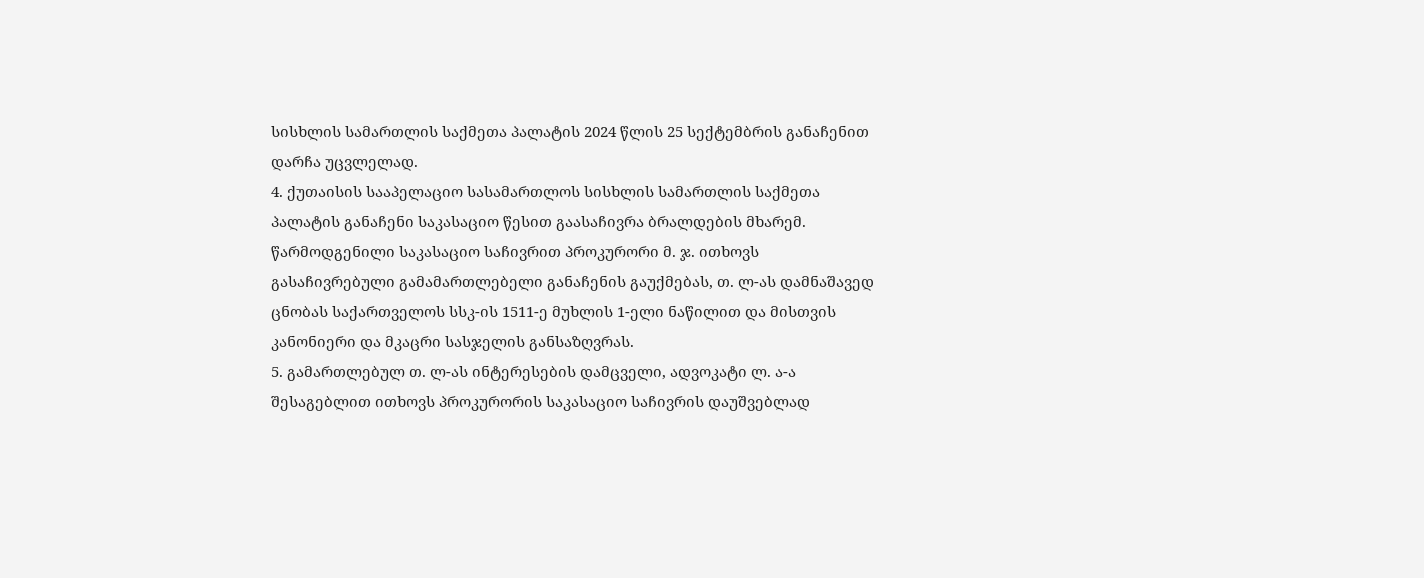სისხლის სამართლის საქმეთა პალატის 2024 წლის 25 სექტემბრის განაჩენით დარჩა უცვლელად.
4. ქუთაისის სააპელაციო სასამართლოს სისხლის სამართლის საქმეთა პალატის განაჩენი საკასაციო წესით გაასაჩივრა ბრალდების მხარემ. წარმოდგენილი საკასაციო საჩივრით პროკურორი მ. ჯ. ითხოვს გასაჩივრებული გამამართლებელი განაჩენის გაუქმებას, თ. ლ-ას დამნაშავედ ცნობას საქართველოს სსკ-ის 1511-ე მუხლის 1-ელი ნაწილით და მისთვის კანონიერი და მკაცრი სასჯელის განსაზღვრას.
5. გამართლებულ თ. ლ-ას ინტერესების დამცველი, ადვოკატი ლ. ა-ა შესაგებლით ითხოვს პროკურორის საკასაციო საჩივრის დაუშვებლად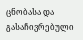ცნობასა და გასაჩივრებული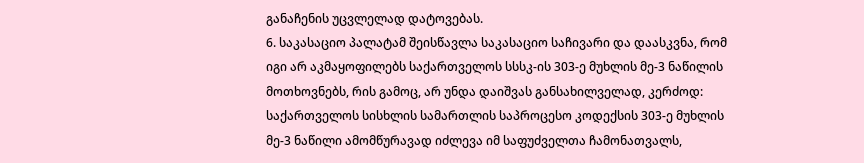განაჩენის უცვლელად დატოვებას.
6. საკასაციო პალატამ შეისწავლა საკასაციო საჩივარი და დაასკვნა, რომ იგი არ აკმაყოფილებს საქართველოს სსსკ-ის 303-ე მუხლის მე-3 ნაწილის მოთხოვნებს, რის გამოც, არ უნდა დაიშვას განსახილველად, კერძოდ: საქართველოს სისხლის სამართლის საპროცესო კოდექსის 303-ე მუხლის მე-3 ნაწილი ამომწურავად იძლევა იმ საფუძველთა ჩამონათვალს,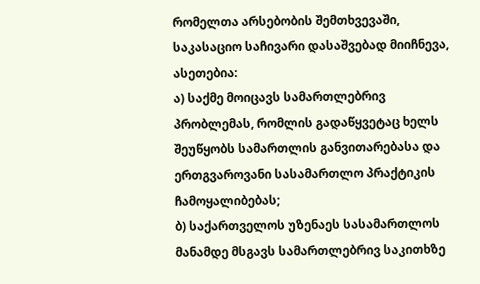რომელთა არსებობის შემთხვევაში, საკასაციო საჩივარი დასაშვებად მიიჩნევა, ასეთებია:
ა) საქმე მოიცავს სამართლებრივ პრობლემას, რომლის გადაწყვეტაც ხელს შეუწყობს სამართლის განვითარებასა და ერთგვაროვანი სასამართლო პრაქტიკის ჩამოყალიბებას;
ბ) საქართველოს უზენაეს სასამართლოს მანამდე მსგავს სამართლებრივ საკითხზე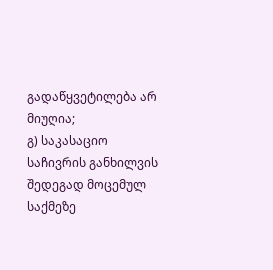გადაწყვეტილება არ მიუღია;
გ) საკასაციო საჩივრის განხილვის შედეგად მოცემულ საქმეზე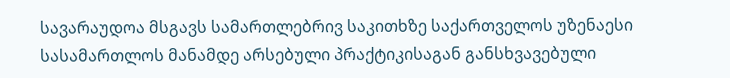სავარაუდოა მსგავს სამართლებრივ საკითხზე საქართველოს უზენაესი სასამართლოს მანამდე არსებული პრაქტიკისაგან განსხვავებული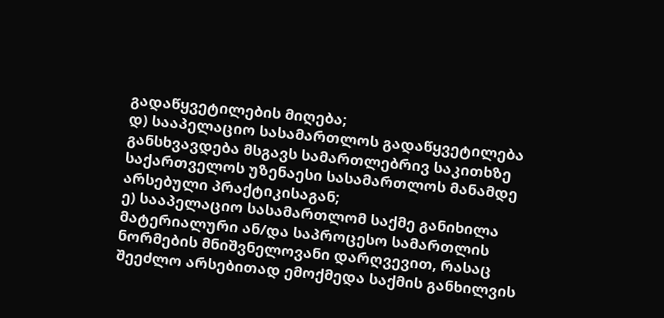გადაწყვეტილების მიღება;
დ) სააპელაციო სასამართლოს გადაწყვეტილება განსხვავდება მსგავს სამართლებრივ საკითხზე საქართველოს უზენაესი სასამართლოს მანამდე არსებული პრაქტიკისაგან;
ე) სააპელაციო სასამართლომ საქმე განიხილა მატერიალური ან/და საპროცესო სამართლის ნორმების მნიშვნელოვანი დარღვევით, რასაც შეეძლო არსებითად ემოქმედა საქმის განხილვის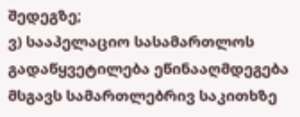შედეგზე;
ვ) სააპელაციო სასამართლოს გადაწყვეტილება ეწინააღმდეგება მსგავს სამართლებრივ საკითხზე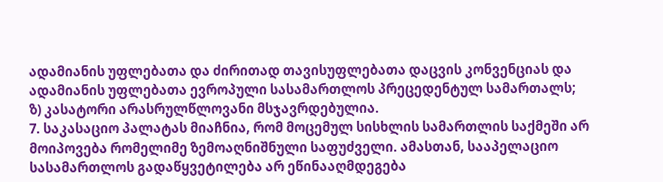ადამიანის უფლებათა და ძირითად თავისუფლებათა დაცვის კონვენციას და ადამიანის უფლებათა ევროპული სასამართლოს პრეცედენტულ სამართალს;
ზ) კასატორი არასრულწლოვანი მსჯავრდებულია.
7. საკასაციო პალატას მიაჩნია, რომ მოცემულ სისხლის სამართლის საქმეში არ მოიპოვება რომელიმე ზემოაღნიშნული საფუძველი. ამასთან, სააპელაციო სასამართლოს გადაწყვეტილება არ ეწინააღმდეგება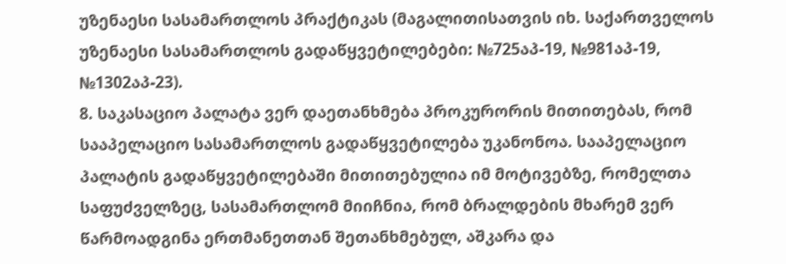უზენაესი სასამართლოს პრაქტიკას (მაგალითისათვის იხ. საქართველოს უზენაესი სასამართლოს გადაწყვეტილებები: №725აპ-19, №981აპ-19, №1302აპ-23).
8. საკასაციო პალატა ვერ დაეთანხმება პროკურორის მითითებას, რომ სააპელაციო სასამართლოს გადაწყვეტილება უკანონოა. სააპელაციო პალატის გადაწყვეტილებაში მითითებულია იმ მოტივებზე, რომელთა საფუძველზეც, სასამართლომ მიიჩნია, რომ ბრალდების მხარემ ვერ წარმოადგინა ერთმანეთთან შეთანხმებულ, აშკარა და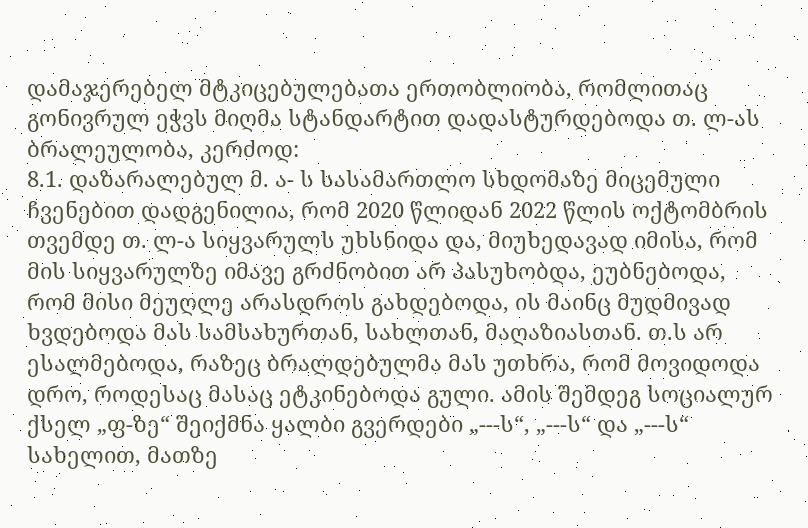დამაჯერებელ მტკიცებულებათა ერთობლიობა, რომლითაც გონივრულ ეჭვს მიღმა სტანდარტით დადასტურდებოდა თ. ლ-ას ბრალეულობა, კერძოდ:
8.1. დაზარალებულ მ. ა- ს სასამართლო სხდომაზე მიცემული ჩვენებით დადგენილია, რომ 2020 წლიდან 2022 წლის ოქტომბრის თვემდე თ. ლ-ა სიყვარულს უხსნიდა და, მიუხედავად იმისა, რომ მის სიყვარულზე იმავე გრძნობით არ პასუხობდა, ეუბნებოდა, რომ მისი მეუღლე არასდროს გახდებოდა, ის მაინც მუდმივად ხვდებოდა მას სამსახურთან, სახლთან, მაღაზიასთან. თ.ს არ ესალმებოდა, რაზეც ბრალდებულმა მას უთხრა, რომ მოვიდოდა დრო, როდესაც მასაც ეტკინებოდა გული. ამის შემდეგ სოციალურ ქსელ „ფ-ზე“ შეიქმნა ყალბი გვერდები „---ს“, „---ს“ და „---ს“ სახელით, მათზე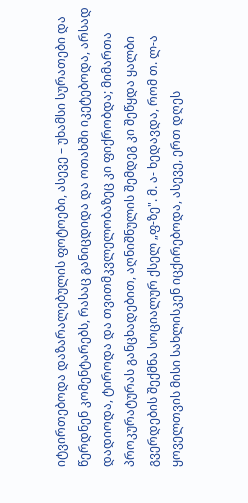იტვირთებოდა დაზარალებულის ფოტოები, ასევე – უხამსი სურათები და წერდნენ კომენტარებს, რასაც განიცდიდა და ოთახში იკეტებოდა, არსად დადიოდა, ტიროდა და თვითმკვლელობაზეც კი ფიქრობდა; მიმართა პროკურატურას განცხადებით, აღნიშნულის შემდეგ კი შეწყდა ყალბი გვერდების შექმნა სოციალურ ქსელ „ფ-ზე". მ. ა- ხედავდა, რომ თ. ლ-ა ყოველთვის მისი სახლისკენ იცქირებოდა, ასევე, ერთ დღეს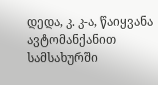დედა, კ. კ-ა, წაიყვანა ავტომანქანით სამსახურში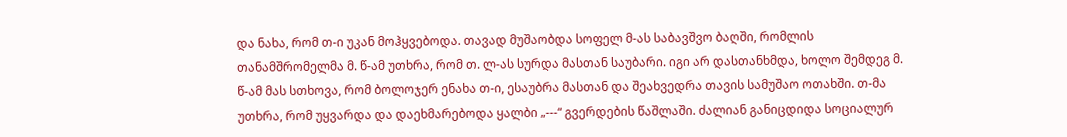და ნახა, რომ თ-ი უკან მოჰყვებოდა. თავად მუშაობდა სოფელ მ-ას საბავშვო ბაღში, რომლის თანამშრომელმა მ. წ-ამ უთხრა, რომ თ. ლ-ას სურდა მასთან საუბარი. იგი არ დასთანხმდა, ხოლო შემდეგ მ. წ-ამ მას სთხოვა, რომ ბოლოჯერ ენახა თ-ი, ესაუბრა მასთან და შეახვედრა თავის სამუშაო ოთახში. თ-მა უთხრა, რომ უყვარდა და დაეხმარებოდა ყალბი „---“ გვერდების წაშლაში. ძალიან განიცდიდა სოციალურ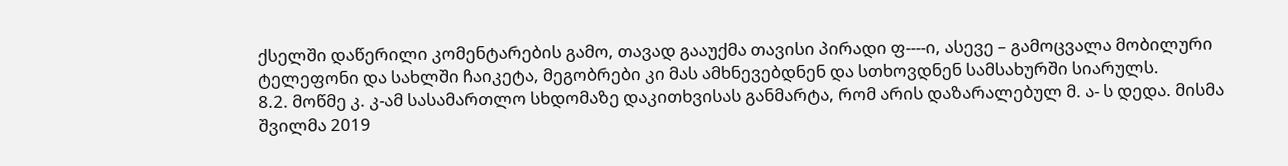ქსელში დაწერილი კომენტარების გამო, თავად გააუქმა თავისი პირადი ფ----ი, ასევე – გამოცვალა მობილური ტელეფონი და სახლში ჩაიკეტა, მეგობრები კი მას ამხნევებდნენ და სთხოვდნენ სამსახურში სიარულს.
8.2. მოწმე კ. კ-ამ სასამართლო სხდომაზე დაკითხვისას განმარტა, რომ არის დაზარალებულ მ. ა- ს დედა. მისმა შვილმა 2019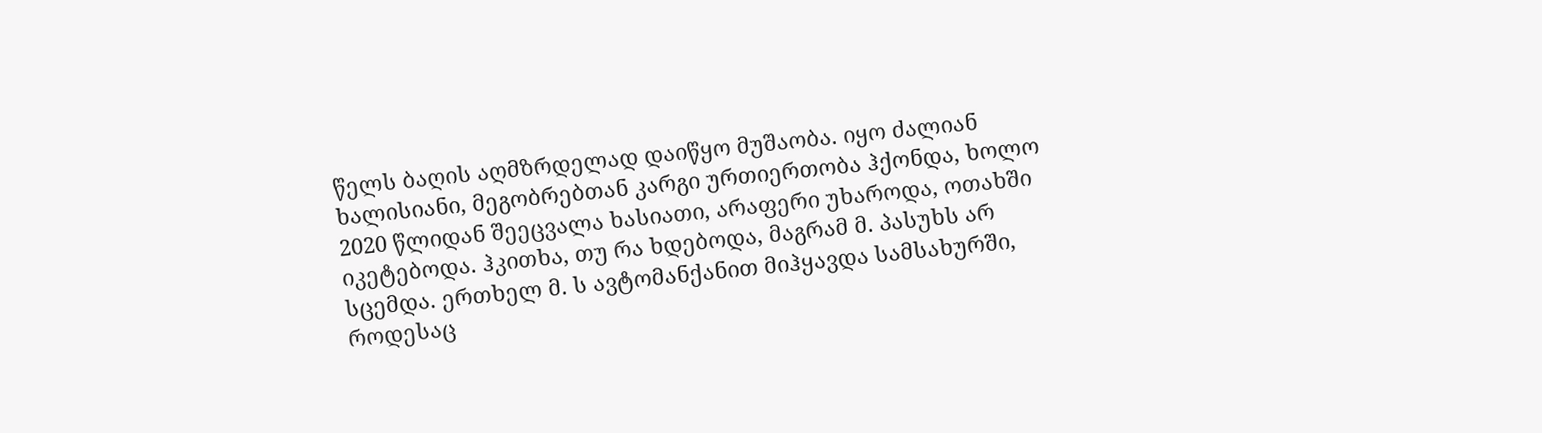წელს ბაღის აღმზრდელად დაიწყო მუშაობა. იყო ძალიან ხალისიანი, მეგობრებთან კარგი ურთიერთობა ჰქონდა, ხოლო 2020 წლიდან შეეცვალა ხასიათი, არაფერი უხაროდა, ოთახში იკეტებოდა. ჰკითხა, თუ რა ხდებოდა, მაგრამ მ. პასუხს არ სცემდა. ერთხელ მ. ს ავტომანქანით მიჰყავდა სამსახურში, როდესაც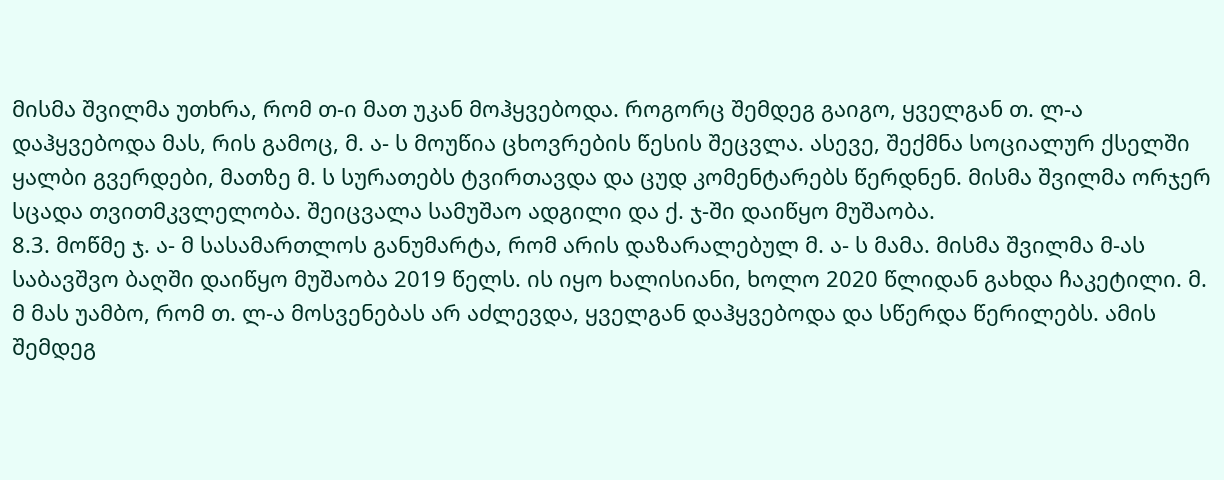მისმა შვილმა უთხრა, რომ თ-ი მათ უკან მოჰყვებოდა. როგორც შემდეგ გაიგო, ყველგან თ. ლ-ა დაჰყვებოდა მას, რის გამოც, მ. ა- ს მოუწია ცხოვრების წესის შეცვლა. ასევე, შექმნა სოციალურ ქსელში ყალბი გვერდები, მათზე მ. ს სურათებს ტვირთავდა და ცუდ კომენტარებს წერდნენ. მისმა შვილმა ორჯერ სცადა თვითმკვლელობა. შეიცვალა სამუშაო ადგილი და ქ. ჯ-ში დაიწყო მუშაობა.
8.3. მოწმე ჯ. ა- მ სასამართლოს განუმარტა, რომ არის დაზარალებულ მ. ა- ს მამა. მისმა შვილმა მ-ას საბავშვო ბაღში დაიწყო მუშაობა 2019 წელს. ის იყო ხალისიანი, ხოლო 2020 წლიდან გახდა ჩაკეტილი. მ. მ მას უამბო, რომ თ. ლ-ა მოსვენებას არ აძლევდა, ყველგან დაჰყვებოდა და სწერდა წერილებს. ამის შემდეგ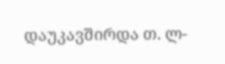დაუკავშირდა თ. ლ-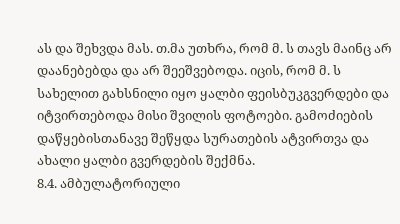ას და შეხვდა მას. თ.მა უთხრა, რომ მ. ს თავს მაინც არ დაანებებდა და არ შეეშვებოდა. იცის, რომ მ. ს სახელით გახსნილი იყო ყალბი ფეისბუკგვერდები და იტვირთებოდა მისი შვილის ფოტოები. გამოძიების დაწყებისთანავე შეწყდა სურათების ატვირთვა და ახალი ყალბი გვერდების შექმნა.
8.4. ამბულატორიული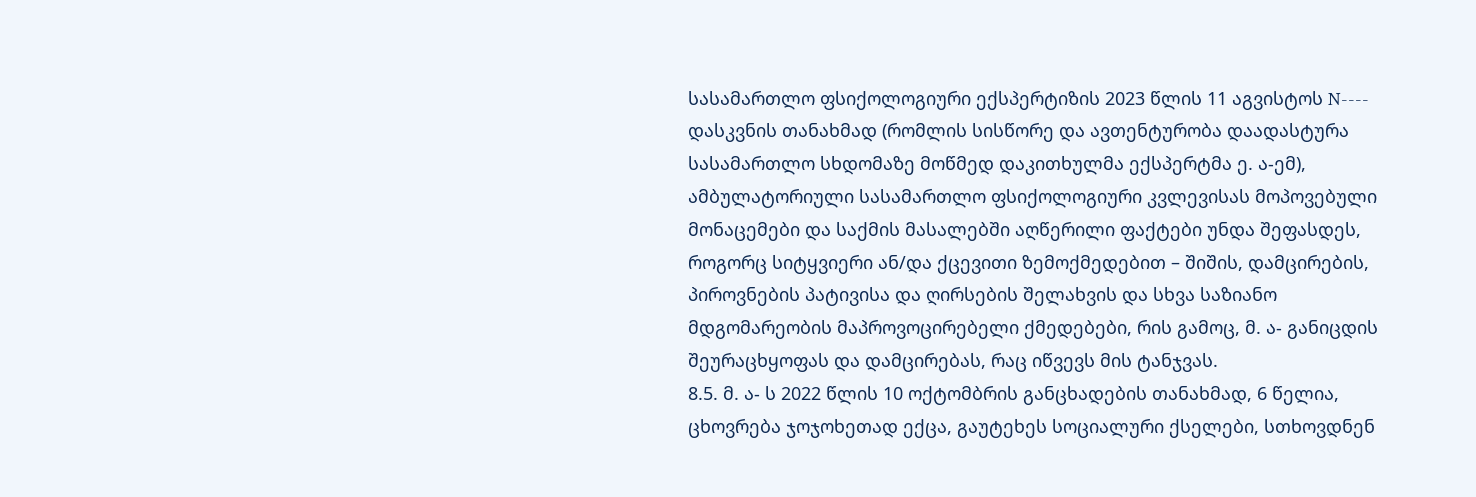სასამართლო ფსიქოლოგიური ექსპერტიზის 2023 წლის 11 აგვისტოს N---- დასკვნის თანახმად (რომლის სისწორე და ავთენტურობა დაადასტურა სასამართლო სხდომაზე მოწმედ დაკითხულმა ექსპერტმა ე. ა-ემ), ამბულატორიული სასამართლო ფსიქოლოგიური კვლევისას მოპოვებული მონაცემები და საქმის მასალებში აღწერილი ფაქტები უნდა შეფასდეს, როგორც სიტყვიერი ან/და ქცევითი ზემოქმედებით – შიშის, დამცირების, პიროვნების პატივისა და ღირსების შელახვის და სხვა საზიანო მდგომარეობის მაპროვოცირებელი ქმედებები, რის გამოც, მ. ა- განიცდის შეურაცხყოფას და დამცირებას, რაც იწვევს მის ტანჯვას.
8.5. მ. ა- ს 2022 წლის 10 ოქტომბრის განცხადების თანახმად, 6 წელია, ცხოვრება ჯოჯოხეთად ექცა, გაუტეხეს სოციალური ქსელები, სთხოვდნენ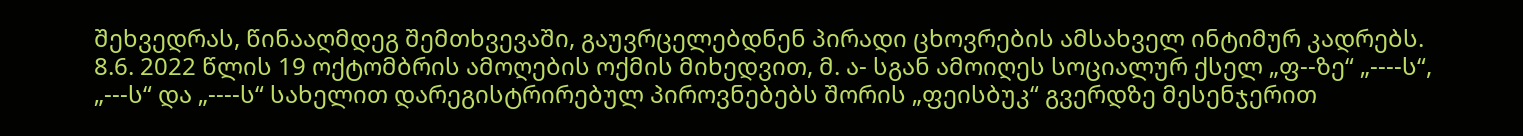შეხვედრას, წინააღმდეგ შემთხვევაში, გაუვრცელებდნენ პირადი ცხოვრების ამსახველ ინტიმურ კადრებს.
8.6. 2022 წლის 19 ოქტომბრის ამოღების ოქმის მიხედვით, მ. ა- სგან ამოიღეს სოციალურ ქსელ „ფ--ზე“ „----ს“, „---ს“ და „----ს“ სახელით დარეგისტრირებულ პიროვნებებს შორის „ფეისბუკ“ გვერდზე მესენჯერით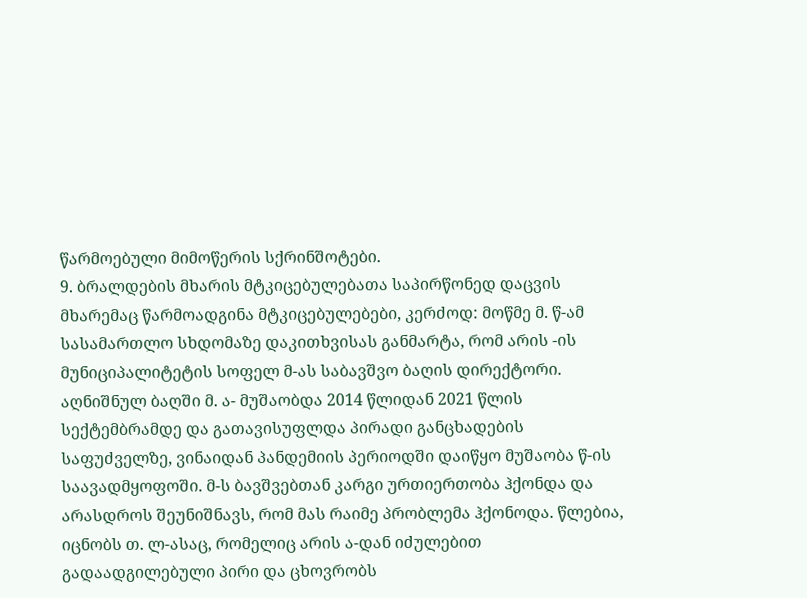წარმოებული მიმოწერის სქრინშოტები.
9. ბრალდების მხარის მტკიცებულებათა საპირწონედ დაცვის მხარემაც წარმოადგინა მტკიცებულებები, კერძოდ: მოწმე მ. წ-ამ სასამართლო სხდომაზე დაკითხვისას განმარტა, რომ არის -ის მუნიციპალიტეტის სოფელ მ-ას საბავშვო ბაღის დირექტორი. აღნიშნულ ბაღში მ. ა- მუშაობდა 2014 წლიდან 2021 წლის სექტემბრამდე და გათავისუფლდა პირადი განცხადების საფუძველზე, ვინაიდან პანდემიის პერიოდში დაიწყო მუშაობა წ-ის საავადმყოფოში. მ-ს ბავშვებთან კარგი ურთიერთობა ჰქონდა და არასდროს შეუნიშნავს, რომ მას რაიმე პრობლემა ჰქონოდა. წლებია, იცნობს თ. ლ-ასაც, რომელიც არის ა-დან იძულებით გადაადგილებული პირი და ცხოვრობს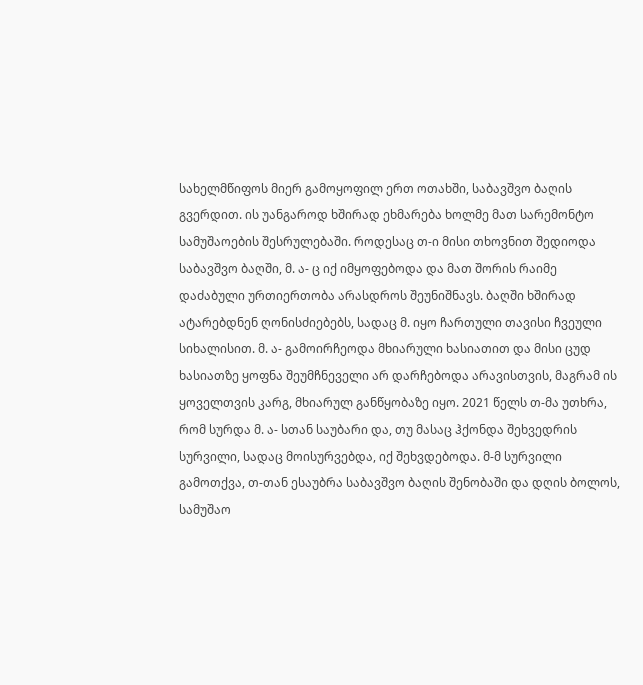სახელმწიფოს მიერ გამოყოფილ ერთ ოთახში, საბავშვო ბაღის გვერდით. ის უანგაროდ ხშირად ეხმარება ხოლმე მათ სარემონტო სამუშაოების შესრულებაში. როდესაც თ-ი მისი თხოვნით შედიოდა საბავშვო ბაღში, მ. ა- ც იქ იმყოფებოდა და მათ შორის რაიმე დაძაბული ურთიერთობა არასდროს შეუნიშნავს. ბაღში ხშირად ატარებდნენ ღონისძიებებს, სადაც მ. იყო ჩართული თავისი ჩვეული სიხალისით. მ. ა- გამოირჩეოდა მხიარული ხასიათით და მისი ცუდ ხასიათზე ყოფნა შეუმჩნეველი არ დარჩებოდა არავისთვის, მაგრამ ის ყოველთვის კარგ, მხიარულ განწყობაზე იყო. 2021 წელს თ-მა უთხრა, რომ სურდა მ. ა- სთან საუბარი და, თუ მასაც ჰქონდა შეხვედრის სურვილი, სადაც მოისურვებდა, იქ შეხვდებოდა. მ-მ სურვილი გამოთქვა, თ-თან ესაუბრა საბავშვო ბაღის შენობაში და დღის ბოლოს, სამუშაო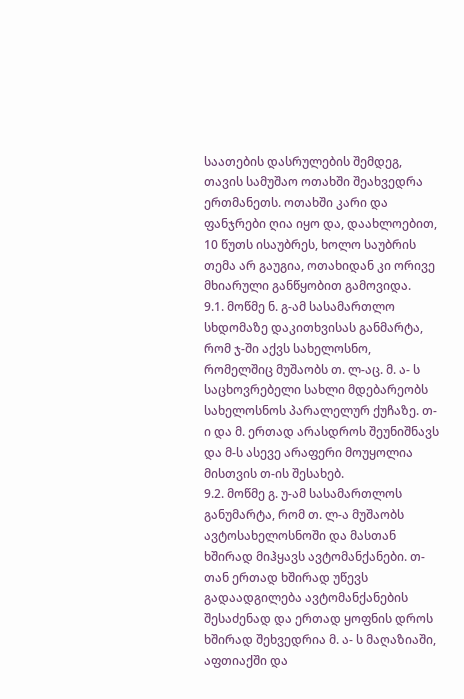საათების დასრულების შემდეგ, თავის სამუშაო ოთახში შეახვედრა ერთმანეთს. ოთახში კარი და ფანჯრები ღია იყო და, დაახლოებით, 10 წუთს ისაუბრეს, ხოლო საუბრის თემა არ გაუგია, ოთახიდან კი ორივე მხიარული განწყობით გამოვიდა.
9.1. მოწმე ნ. გ-ამ სასამართლო სხდომაზე დაკითხვისას განმარტა, რომ ჯ-ში აქვს სახელოსნო, რომელშიც მუშაობს თ. ლ-აც. მ. ა- ს საცხოვრებელი სახლი მდებარეობს სახელოსნოს პარალელურ ქუჩაზე. თ-ი და მ. ერთად არასდროს შეუნიშნავს და მ-ს ასევე არაფერი მოუყოლია მისთვის თ-ის შესახებ.
9.2. მოწმე გ. უ-ამ სასამართლოს განუმარტა, რომ თ. ლ-ა მუშაობს ავტოსახელოსნოში და მასთან ხშირად მიჰყავს ავტომანქანები. თ-თან ერთად ხშირად უწევს გადაადგილება ავტომანქანების შესაძენად და ერთად ყოფნის დროს ხშირად შეხვედრია მ. ა- ს მაღაზიაში, აფთიაქში და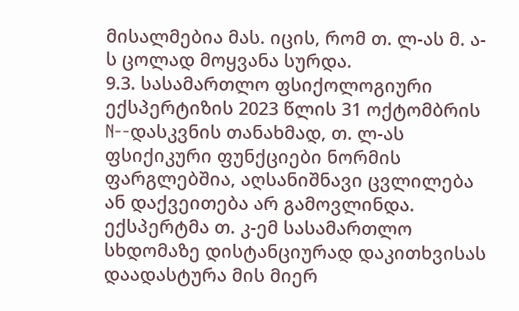მისალმებია მას. იცის, რომ თ. ლ-ას მ. ა- ს ცოლად მოყვანა სურდა.
9.3. სასამართლო ფსიქოლოგიური ექსპერტიზის 2023 წლის 31 ოქტომბრის N--დასკვნის თანახმად, თ. ლ-ას ფსიქიკური ფუნქციები ნორმის ფარგლებშია, აღსანიშნავი ცვლილება ან დაქვეითება არ გამოვლინდა. ექსპერტმა თ. კ-ემ სასამართლო სხდომაზე დისტანციურად დაკითხვისას დაადასტურა მის მიერ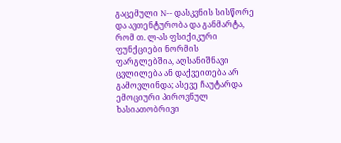გაცემული N-- დასკვნის სისწორე და ავთენტურობა და განმარტა, რომ თ. ლ-ას ფსიქიკური ფუნქციები ნორმის ფარგლებშია, აღსანიშნავი ცვლილება ან დაქვეითება არ გამოვლინდა; ასევე ჩაუტარდა ემოციური პიროვნულ ხასიათობრივი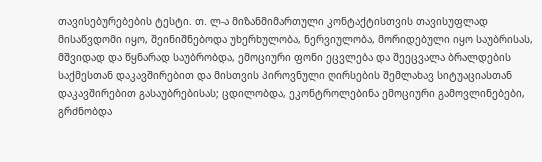თავისებურებების ტესტი. თ. ლ-ა მიზანმიმართული კონტაქტისთვის თავისუფლად მისაწვდომი იყო, შეინიშნებოდა უხერხულობა, ნერვიულობა, მორიდებული იყო საუბრისას, მშვიდად და წყნარად საუბრობდა, ემოციური ფონი ეცვლება და შეეცვალა ბრალდების საქმესთან დაკავშირებით და მისთვის პიროვნული ღირსების შემლახავ სიტუაციასთან დაკავშირებით გასაუბრებისას; ცდილობდა, ეკონტროლებინა ემოციური გამოვლინებები, გრძნობდა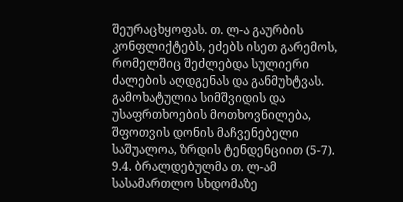შეურაცხყოფას. თ. ლ-ა გაურბის კონფლიქტებს, ეძებს ისეთ გარემოს, რომელშიც შეძლებდა სულიერი ძალების აღდგენას და განმუხტვას. გამოხატულია სიმშვიდის და უსაფრთხოების მოთხოვნილება, შფოთვის დონის მაჩვენებელი საშუალოა, ზრდის ტენდენციით (5-7).
9.4. ბრალდებულმა თ. ლ-ამ სასამართლო სხდომაზე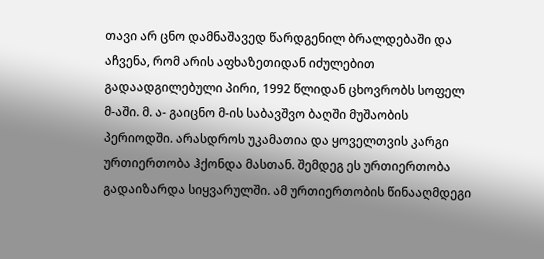თავი არ ცნო დამნაშავედ წარდგენილ ბრალდებაში და აჩვენა, რომ არის აფხაზეთიდან იძულებით გადაადგილებული პირი, 1992 წლიდან ცხოვრობს სოფელ მ-აში. მ. ა- გაიცნო მ-ის საბავშვო ბაღში მუშაობის პერიოდში. არასდროს უკამათია და ყოველთვის კარგი ურთიერთობა ჰქონდა მასთან. შემდეგ ეს ურთიერთობა გადაიზარდა სიყვარულში. ამ ურთიერთობის წინააღმდეგი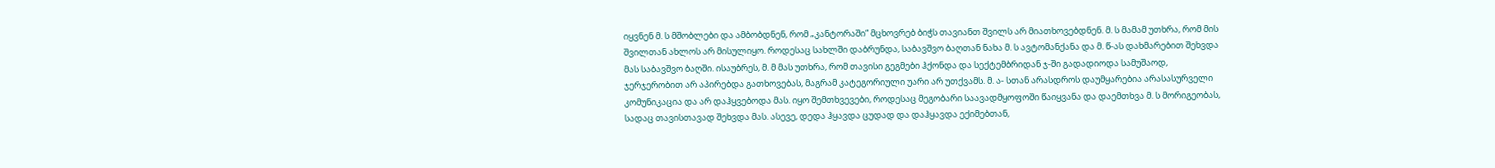იყვნენ მ. ს მშობლები და ამბობდნენ, რომ „კანტორაში“ მცხოვრებ ბიჭს თავიანთ შვილს არ მიათხოვებდნენ. მ. ს მამამ უთხრა, რომ მის შვილთან ახლოს არ მისულიყო. როდესაც სახლში დაბრუნდა, საბავშვო ბაღთან ნახა მ. ს ავტომანქანა და მ. წ-ას დახმარებით შეხვდა მას საბავშვო ბაღში. ისაუბრეს, მ. მ მას უთხრა, რომ თავისი გეგმები ჰქონდა და სექტემბრიდან ჯ-ში გადადიოდა სამუშაოდ, ჯერჯერობით არ აპირებდა გათხოვებას, მაგრამ კატეგორიული უარი არ უთქვამს. მ. ა- სთან არასდროს დაუმყარებია არასასურველი კომუნიკაცია და არ დაჰყვებოდა მას. იყო შემთხვევები, როდესაც მეგობარი საავადმყოფოში წაიყვანა და დაემთხვა მ. ს მორიგეობას, სადაც თავისთავად შეხვდა მას. ასევე, დედა ჰყავდა ცუდად და დაჰყავდა ექიმებთან,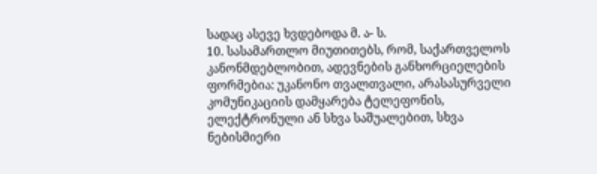სადაც ასევე ხვდებოდა მ. ა- ს.
10. სასამართლო მიუთითებს, რომ, საქართველოს კანონმდებლობით, ადევნების განხორციელების ფორმებია: უკანონო თვალთვალი, არასასურველი კომუნიკაციის დამყარება ტელეფონის, ელექტრონული ან სხვა საშუალებით, სხვა ნებისმიერი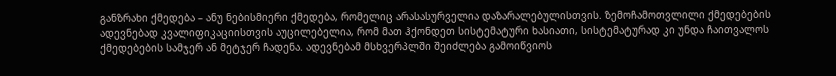განზრახი ქმედება – ანუ ნებისმიერი ქმედება, რომელიც არასასურველია დაზარალებულისთვის. ზემოჩამოთვლილი ქმედებების ადევნებად კვალიფიკაციისთვის აუცილებელია, რომ მათ ჰქონდეთ სისტემატური ხასიათი, სისტემატურად კი უნდა ჩაითვალოს ქმედებების სამჯერ ან მეტჯერ ჩადენა. ადევნებამ მსხვერპლში შეიძლება გამოიწვიოს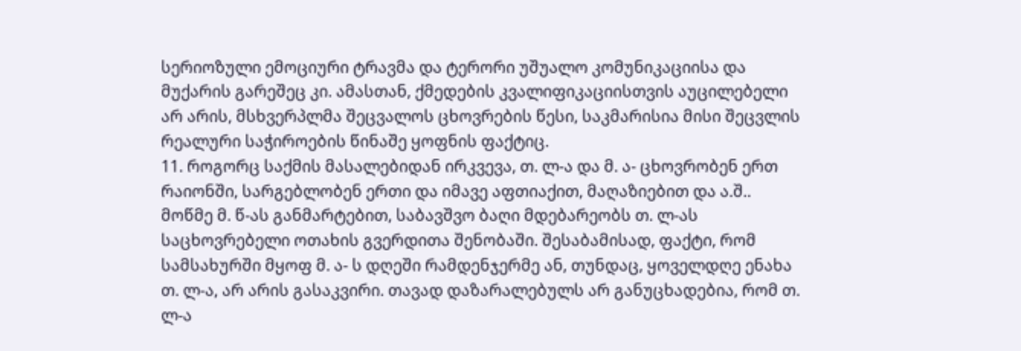სერიოზული ემოციური ტრავმა და ტერორი უშუალო კომუნიკაციისა და მუქარის გარეშეც კი. ამასთან, ქმედების კვალიფიკაციისთვის აუცილებელი არ არის, მსხვერპლმა შეცვალოს ცხოვრების წესი, საკმარისია მისი შეცვლის რეალური საჭიროების წინაშე ყოფნის ფაქტიც.
11. როგორც საქმის მასალებიდან ირკვევა, თ. ლ-ა და მ. ა- ცხოვრობენ ერთ რაიონში, სარგებლობენ ერთი და იმავე აფთიაქით, მაღაზიებით და ა.შ.. მოწმე მ. წ-ას განმარტებით, საბავშვო ბაღი მდებარეობს თ. ლ-ას საცხოვრებელი ოთახის გვერდითა შენობაში. შესაბამისად, ფაქტი, რომ სამსახურში მყოფ მ. ა- ს დღეში რამდენჯერმე ან, თუნდაც, ყოველდღე ენახა თ. ლ-ა, არ არის გასაკვირი. თავად დაზარალებულს არ განუცხადებია, რომ თ. ლ-ა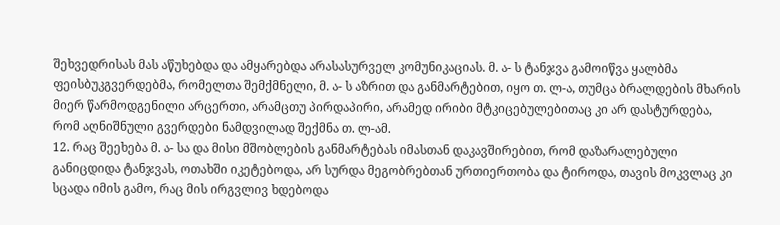შეხვედრისას მას აწუხებდა და ამყარებდა არასასურველ კომუნიკაციას. მ. ა- ს ტანჯვა გამოიწვა ყალბმა ფეისბუკგვერდებმა, რომელთა შემქმნელი, მ. ა- ს აზრით და განმარტებით, იყო თ. ლ-ა, თუმცა ბრალდების მხარის მიერ წარმოდგენილი არცერთი, არამცთუ პირდაპირი, არამედ ირიბი მტკიცებულებითაც კი არ დასტურდება, რომ აღნიშნული გვერდები ნამდვილად შექმნა თ. ლ-ამ.
12. რაც შეეხება მ. ა- სა და მისი მშობლების განმარტებას იმასთან დაკავშირებით, რომ დაზარალებული განიცდიდა ტანჯვას, ოთახში იკეტებოდა, არ სურდა მეგობრებთან ურთიერთობა და ტიროდა, თავის მოკვლაც კი სცადა იმის გამო, რაც მის ირგვლივ ხდებოდა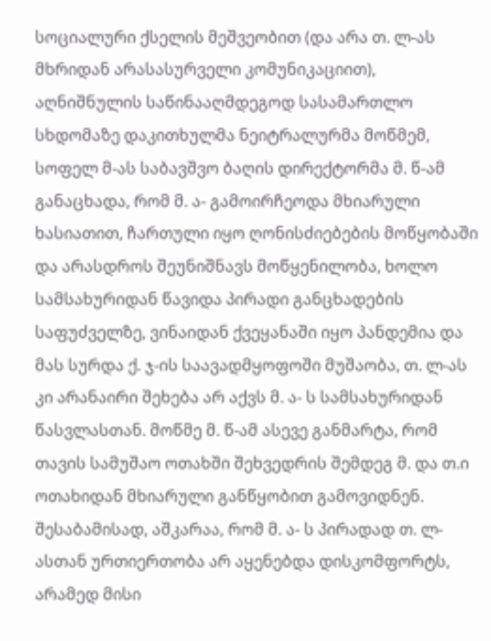სოციალური ქსელის მეშვეობით (და არა თ. ლ-ას მხრიდან არასასურველი კომუნიკაციით), აღნიშნულის საწინააღმდეგოდ სასამართლო სხდომაზე დაკითხულმა ნეიტრალურმა მოწმემ, სოფელ მ-ას საბავშვო ბაღის დირექტორმა მ. წ-ამ განაცხადა, რომ მ. ა- გამოირჩეოდა მხიარული ხასიათით, ჩართული იყო ღონისძიებების მოწყობაში და არასდროს შეუნიშნავს მოწყენილობა, ხოლო სამსახურიდან წავიდა პირადი განცხადების საფუძველზე, ვინაიდან ქვეყანაში იყო პანდემია და მას სურდა ქ. ჯ-ის საავადმყოფოში მუშაობა, თ. ლ-ას კი არანაირი შეხება არ აქვს მ. ა- ს სამსახურიდან წასვლასთან. მოწმე მ. წ-ამ ასევე განმარტა, რომ თავის სამუშაო ოთახში შეხვედრის შემდეგ მ. და თ.ი ოთახიდან მხიარული განწყობით გამოვიდნენ. შესაბამისად, აშკარაა, რომ მ. ა- ს პირადად თ. ლ-ასთან ურთიერთობა არ აყენებდა დისკომფორტს, არამედ მისი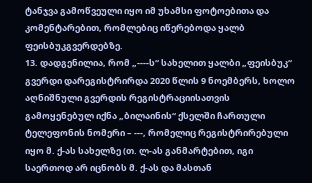ტანჯვა გამოწვეული იყო იმ უხამსი ფოტოებითა და კომენტარებით, რომლებიც იწერებოდა ყალბ ფეისბუკგვერდებზე.
13. დადგენილია, რომ „----ს“ სახელით ყალბი „ფეისბუკ“ გვერდი დარეგისტრირდა 2020 წლის 9 ნოემბერს, ხოლო აღნიშნული გვერდის რეგისტრაციისათვის გამოყენებულ იქნა „ბილაინის“ ქსელში ჩართული ტელეფონის ნომერი – ---, რომელიც რეგისტრირებული იყო მ. ქ-ას სახელზე (თ. ლ-ას განმარტებით, იგი საერთოდ არ იცნობს მ. ქ-ას და მასთან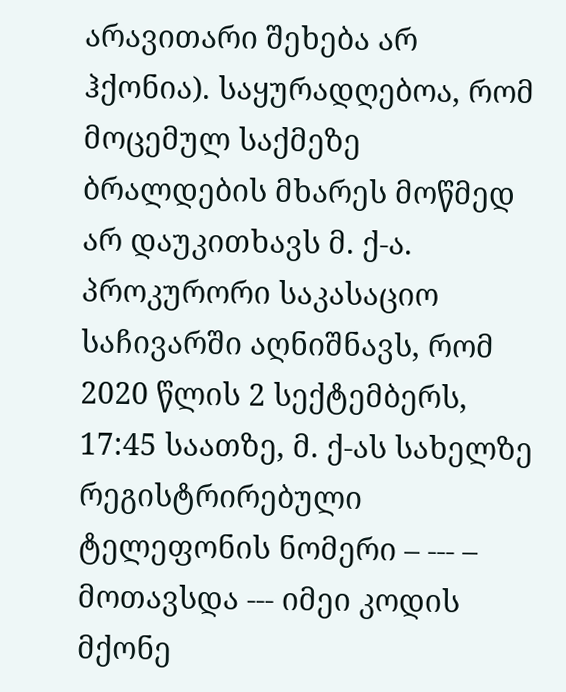არავითარი შეხება არ ჰქონია). საყურადღებოა, რომ მოცემულ საქმეზე ბრალდების მხარეს მოწმედ არ დაუკითხავს მ. ქ-ა. პროკურორი საკასაციო საჩივარში აღნიშნავს, რომ 2020 წლის 2 სექტემბერს, 17:45 საათზე, მ. ქ-ას სახელზე რეგისტრირებული ტელეფონის ნომერი – --- – მოთავსდა --- იმეი კოდის მქონე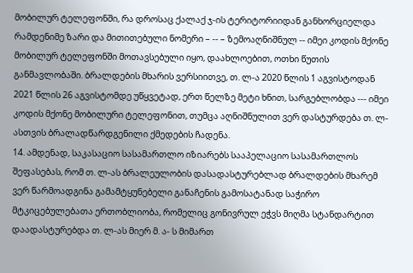მობილურ ტელეფონში, რა დროსაც ქალაქ ჯ-ის ტერიტორიიდან განხორციელდა რამდენიმე ზარი და მითითებული ნომერი – -- – ზემოაღნიშნულ -- იმეი კოდის მქონე მობილურ ტელეფონში მოთავსებული იყო, დაახლოებით, ოთხი წუთის განმავლობაში. ბრალდების მხარის ვერსიითვე, თ. ლ-ა 2020 წლის 1 აგვისტოდან 2021 წლის 26 აგვისტომდე უწყვეტად, ერთ წელზე მეტი ხნით, სარგებლობდა --- იმეი კოდის მქონე მობილური ტელეფონით, თუმცა აღნიშნულით ვერ დასტურდება თ. ლ-ასთვის ბრალადწარდგენილი ქმედების ჩადენა.
14. ამდენად, საკასაციო სასამართლო იზიარებს სააპელაციო სასამართლოს შეფასებას, რომ თ. ლ-ას ბრალეულობის დასადასტურებლად ბრალდების მხარემ ვერ წარმოადგინა გამამტყუნებელი განაჩენის გამოსატანად საჭირო მტკიცებულებათა ერთობლიობა, რომელიც გონივრულ ეჭვს მიღმა სტანდარტით დაადასტურებდა თ. ლ-ას მიერ მ. ა- ს მიმართ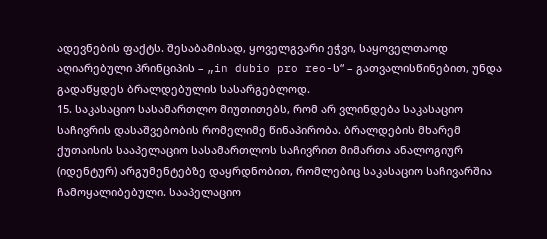ადევნების ფაქტს. შესაბამისად, ყოველგვარი ეჭვი, საყოველთაოდ აღიარებული პრინციპის – „in dubio pro reo-ს“ – გათვალისწინებით, უნდა გადაწყდეს ბრალდებულის სასარგებლოდ.
15. საკასაციო სასამართლო მიუთითებს, რომ არ ვლინდება საკასაციო საჩივრის დასაშვებობის რომელიმე წინაპირობა. ბრალდების მხარემ ქუთაისის სააპელაციო სასამართლოს საჩივრით მიმართა ანალოგიურ (იდენტურ) არგუმენტებზე დაყრდნობით, რომლებიც საკასაციო საჩივარშია ჩამოყალიბებული. სააპელაციო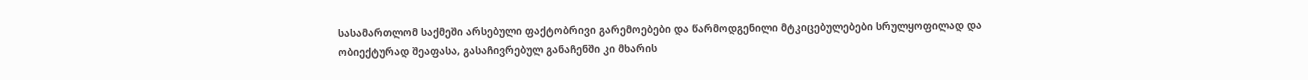სასამართლომ საქმეში არსებული ფაქტობრივი გარემოებები და წარმოდგენილი მტკიცებულებები სრულყოფილად და ობიექტურად შეაფასა, გასაჩივრებულ განაჩენში კი მხარის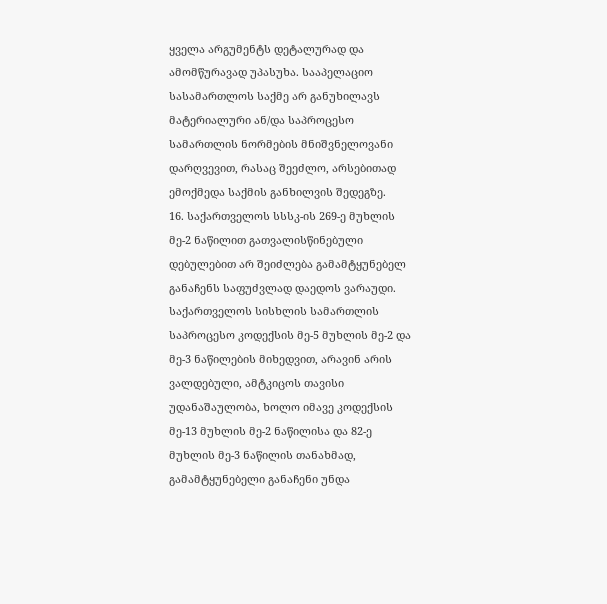ყველა არგუმენტს დეტალურად და ამომწურავად უპასუხა. სააპელაციო სასამართლოს საქმე არ განუხილავს მატერიალური ან/და საპროცესო სამართლის ნორმების მნიშვნელოვანი დარღვევით, რასაც შეეძლო, არსებითად ემოქმედა საქმის განხილვის შედეგზე.
16. საქართველოს სსსკ-ის 269-ე მუხლის მე-2 ნაწილით გათვალისწინებული დებულებით არ შეიძლება გამამტყუნებელ განაჩენს საფუძვლად დაედოს ვარაუდი. საქართველოს სისხლის სამართლის საპროცესო კოდექსის მე-5 მუხლის მე-2 და მე-3 ნაწილების მიხედვით, არავინ არის ვალდებული, ამტკიცოს თავისი უდანაშაულობა, ხოლო იმავე კოდექსის მე-13 მუხლის მე-2 ნაწილისა და 82-ე მუხლის მე-3 ნაწილის თანახმად, გამამტყუნებელი განაჩენი უნდა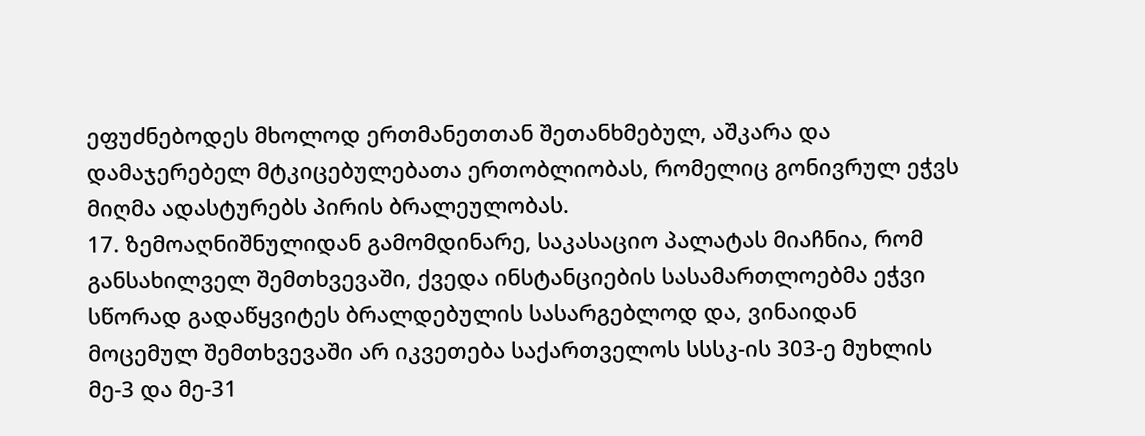ეფუძნებოდეს მხოლოდ ერთმანეთთან შეთანხმებულ, აშკარა და დამაჯერებელ მტკიცებულებათა ერთობლიობას, რომელიც გონივრულ ეჭვს მიღმა ადასტურებს პირის ბრალეულობას.
17. ზემოაღნიშნულიდან გამომდინარე, საკასაციო პალატას მიაჩნია, რომ განსახილველ შემთხვევაში, ქვედა ინსტანციების სასამართლოებმა ეჭვი სწორად გადაწყვიტეს ბრალდებულის სასარგებლოდ და, ვინაიდან მოცემულ შემთხვევაში არ იკვეთება საქართველოს სსსკ-ის 303-ე მუხლის მე-3 და მე-31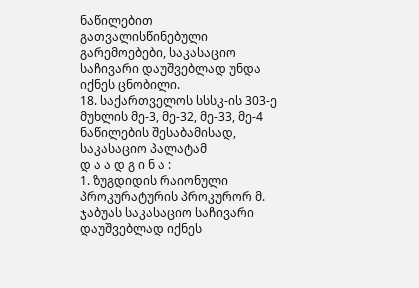ნაწილებით გათვალისწინებული გარემოებები, საკასაციო საჩივარი დაუშვებლად უნდა იქნეს ცნობილი.
18. საქართველოს სსსკ-ის 303-ე მუხლის მე-3, მე-32, მე-33, მე-4 ნაწილების შესაბამისად, საკასაციო პალატამ
დ ა ა დ გ ი ნ ა :
1. ზუგდიდის რაიონული პროკურატურის პროკურორ მ. ჯაბუას საკასაციო საჩივარი დაუშვებლად იქნეს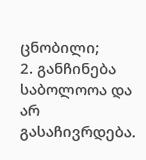ცნობილი;
2. განჩინება საბოლოოა და არ გასაჩივრდება.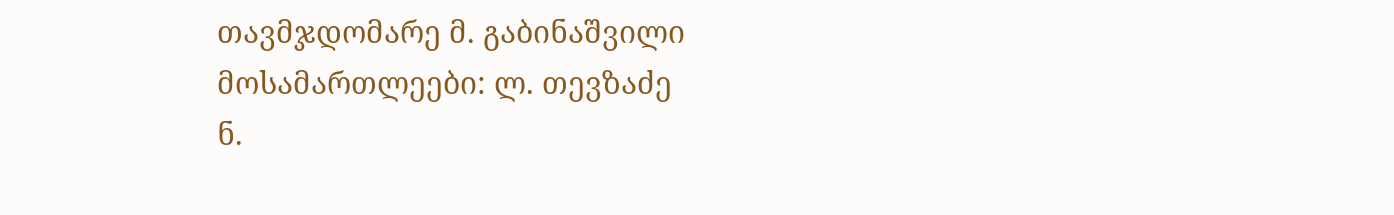თავმჯდომარე მ. გაბინაშვილი
მოსამართლეები: ლ. თევზაძე
ნ.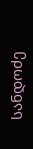სანდოძე